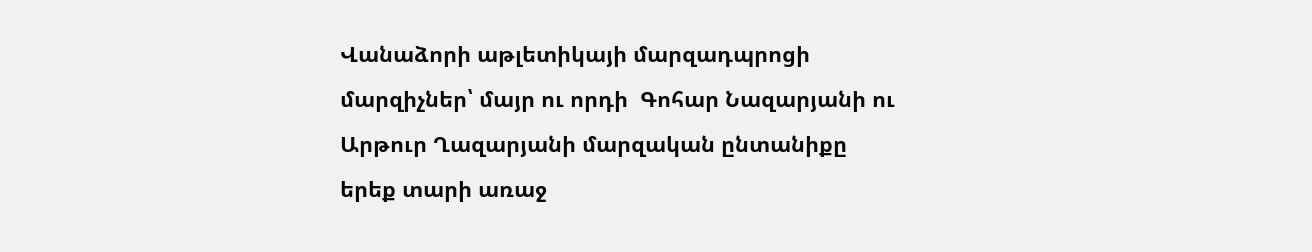Վանաձորի աթլետիկայի մարզադպրոցի մարզիչներ՝ մայր ու որդի  Գոհար Նազարյանի ու Արթուր Ղազարյանի մարզական ընտանիքը երեք տարի առաջ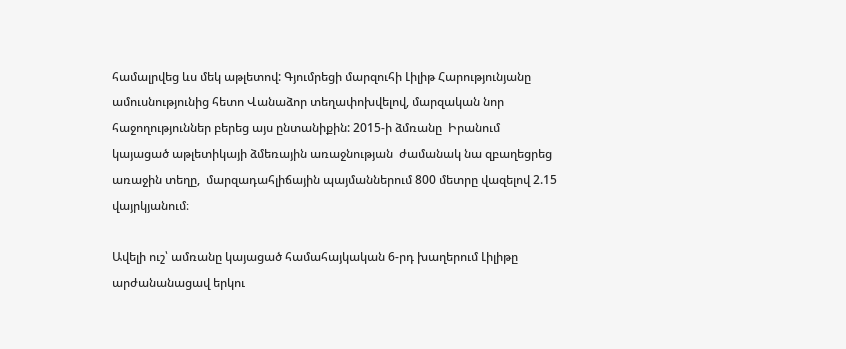համալրվեց ևս մեկ աթլետով: Գյումրեցի մարզուհի Լիլիթ Հարությունյանը ամուսնությունից հետո Վանաձոր տեղափոխվելով, մարզական նոր հաջողություններ բերեց այս ընտանիքին: 2015-ի ձմռանը  Իրանում կայացած աթլետիկայի ձմեռային առաջնության  ժամանակ նա զբաղեցրեց առաջին տեղը,  մարզադահլիճային պայմաններում 800 մետրը վազելով 2.15 վայրկյանում։

Ավելի ուշ՝ ամռանը կայացած համահայկական 6-րդ խաղերում Լիլիթը արժանանացավ երկու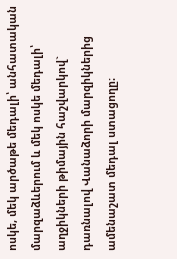ոսկե, մեկ արծաթե մեդալի՝ անհատական մարզաձևերում և մեկ ոսկե մեդալի՝ աղջիկների թիմային հաշվարկով` դառնալով Վանաձորի մարզիկներից ամենաշատ մեդալ ստացողը։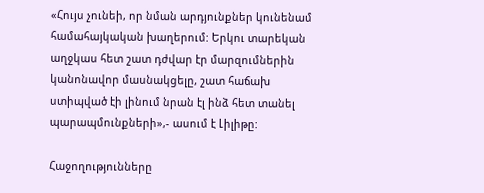«Հույս չունեի, որ նման արդյունքներ կունենամ համահայկական խաղերում: Երկու տարեկան աղջկաս հետ շատ դժվար էր մարզումներին կանոնավոր մասնակցելը, շատ հաճախ ստիպված էի լինում նրան էլ ինձ հետ տանել պարապմունքների»,- ասում է Լիլիթը:

Հաջողությունները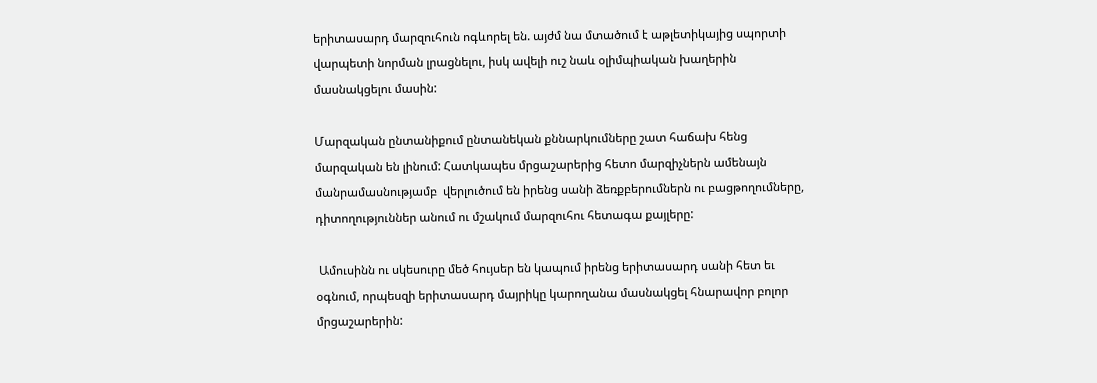երիտասարդ մարզուհուն ոգևորել են. այժմ նա մտածում է աթլետիկայից սպորտի վարպետի նորման լրացնելու, իսկ ավելի ուշ նաև օլիմպիական խաղերին մասնակցելու մասին:

Մարզական ընտանիքում ընտանեկան քննարկումները շատ հաճախ հենց մարզական են լինում: Հատկապես մրցաշարերից հետո մարզիչներն ամենայն մանրամասնությամբ  վերլուծում են իրենց սանի ձեռքբերումներն ու բացթողումները, դիտողություններ անում ու մշակում մարզուհու հետագա քայլերը:

 Ամուսինն ու սկեսուրը մեծ հույսեր են կապում իրենց երիտասարդ սանի հետ եւ օգնում, որպեսզի երիտասարդ մայրիկը կարողանա մասնակցել հնարավոր բոլոր մրցաշարերին: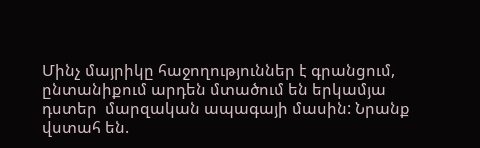Մինչ մայրիկը հաջողություններ է գրանցում, ընտանիքում արդեն մտածում են երկամյա  դստեր  մարզական ապագայի մասին: Նրանք վստահ են.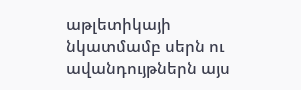աթլետիկայի նկատմամբ սերն ու ավանդույթներն այս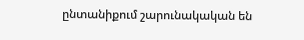ընտանիքում շարունակական են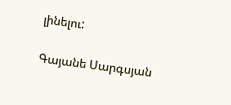լինելու:

Գայանե Սարգսյան